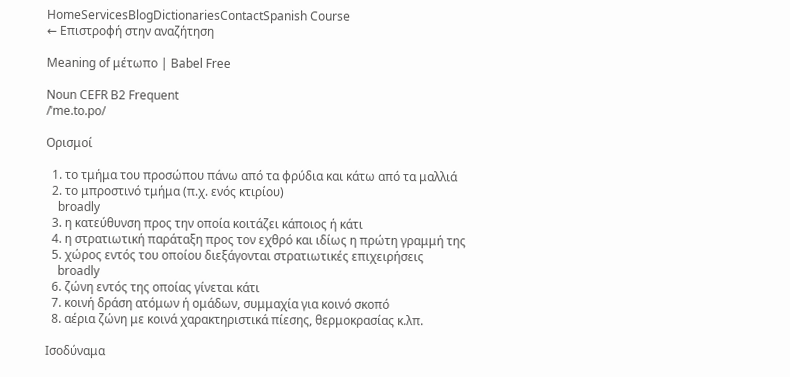HomeServicesBlogDictionariesContactSpanish Course
← Επιστροφή στην αναζήτηση

Meaning of μέτωπο | Babel Free

Noun CEFR B2 Frequent
/ˈme.to.po/

Ορισμοί

  1. το τμήμα του προσώπου πάνω από τα φρύδια και κάτω από τα μαλλιά
  2. το μπροστινό τμήμα (π.χ. ενός κτιρίου)
    broadly
  3. η κατεύθυνση προς την οποία κοιτάζει κάποιος ή κάτι
  4. η στρατιωτική παράταξη προς τον εχθρό και ιδίως η πρώτη γραμμή της
  5. χώρος εντός του οποίου διεξάγονται στρατιωτικές επιχειρήσεις
    broadly
  6. ζώνη εντός της οποίας γίνεται κάτι
  7. κοινή δράση ατόμων ή ομάδων, συμμαχία για κοινό σκοπό
  8. αέρια ζώνη με κοινά χαρακτηριστικά πίεσης, θερμοκρασίας κ.λπ.

Ισοδύναμα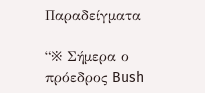Παραδείγματα

“※ Σήμερα ο πρόεδρος Bush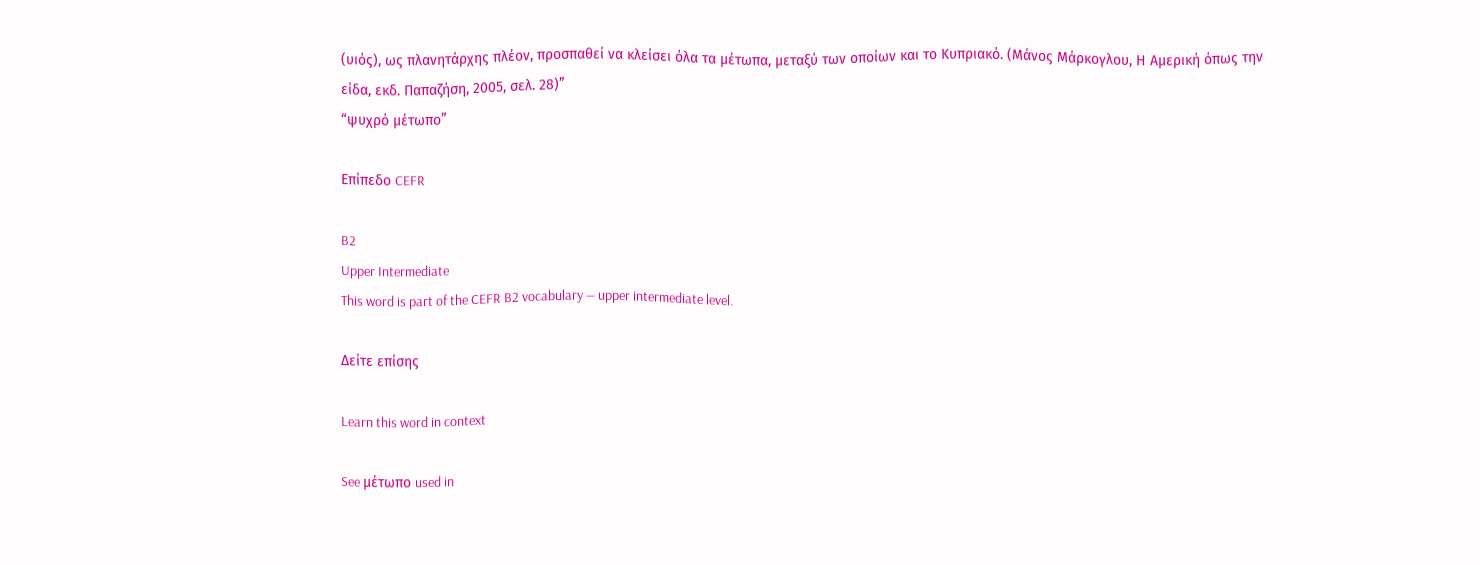(υιός), ως πλανητάρχης πλέον, προσπαθεί να κλείσει όλα τα μέτωπα, μεταξύ των οποίων και το Κυπριακό. (Μάνος Μάρκογλου, Η Αμερική όπως την είδα, εκδ. Παπαζήση, 2005, σελ. 28)”
“ψυχρό μέτωπο”

Επίπεδο CEFR

B2
Upper Intermediate
This word is part of the CEFR B2 vocabulary — upper intermediate level.

Δείτε επίσης

Learn this word in context

See μέτωπο used in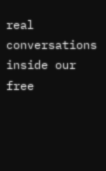real conversations inside our free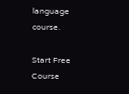language course.

Start Free Course